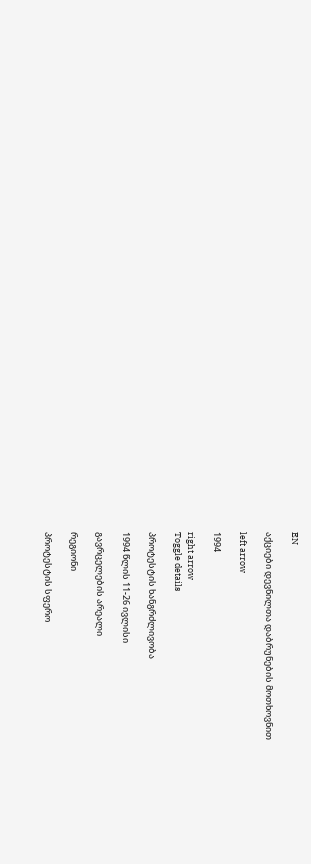EN

აქციები დევნილთა დაბრუნების მოთხოვნით

left arrow

1994

right arrow
Toggle details

პროტესტის ხანგრძლივობა

1994 წლის 11-26 ივლისი

გავრცელების არეალი

რეგიონი

პროტესტის სფერო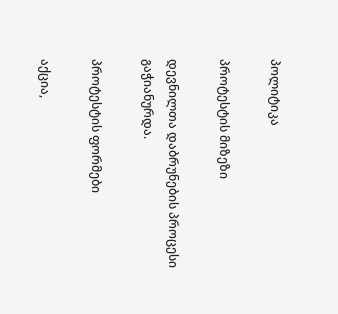პოლიტიკა

პროტესტის მიზეზი

დევნილთა დაბრუნების პროცესი გაჭიანურდა.

პროტესტის ფორმები

აქცია,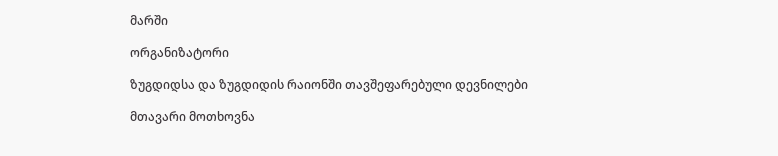მარში

ორგანიზატორი

ზუგდიდსა და ზუგდიდის რაიონში თავშეფარებული დევნილები

მთავარი მოთხოვნა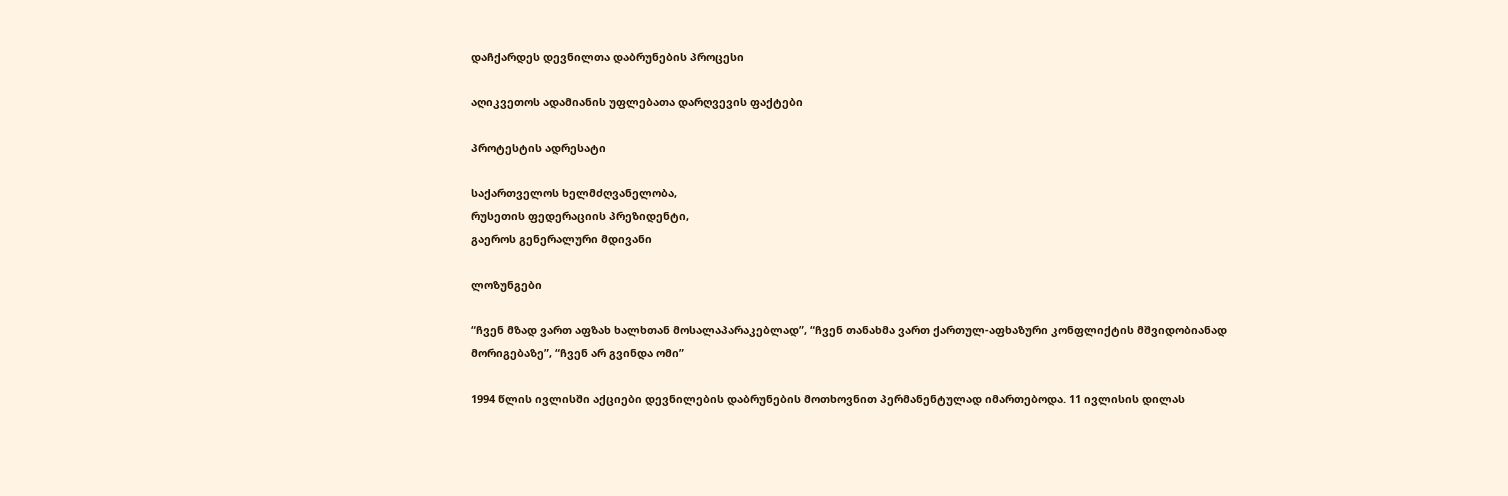დაჩქარდეს დევნილთა დაბრუნების პროცესი

აღიკვეთოს ადამიანის უფლებათა დარღვევის ფაქტები

პროტესტის ადრესატი

საქართველოს ხელმძღვანელობა,
რუსეთის ფედერაციის პრეზიდენტი,
გაეროს გენერალური მდივანი

ლოზუნგები

“ჩვენ მზად ვართ აფზახ ხალხთან მოსალაპარაკებლად”, “ჩვენ თანახმა ვართ ქართულ-აფხაზური კონფლიქტის მშვიდობიანად მორიგებაზე”, “ჩვენ არ გვინდა ომი”

1994 წლის ივლისში აქციები დევნილების დაბრუნების მოთხოვნით პერმანენტულად იმართებოდა. 11 ივლისის დილას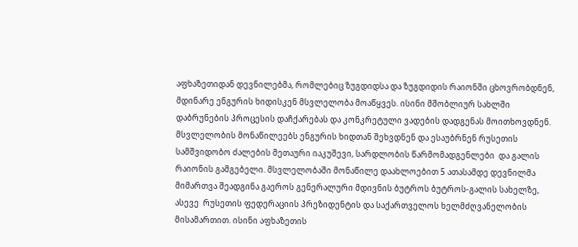აფხაზეთიდან დევნილებმა, რომლებიც ზუგდიდსა და ზუგდიდის რაიონში ცხოვრობდნენ, მდინარე ენგურის ხიდისკენ მსვლელობა მოაწყვეს. ისინი მშობლიურ სახლში დაბრუნების პროცესის დაჩქარებას და კონკრეტული ვადების დადგენას მოითხოვდნენ. მსვლელობის მონაწილეებს ენგურის ხიდთან შეხვდნენ და ესაუბრნენ რუსეთის სამშვიდობო ძალების მეთაური იაკუშევი, სარდლობის წარმომადგენლები  და გალის რაიონის გამგებელი. მსვლელობაში მონაწილე დაახლოებით 5 ათასამდე დევნილმა მიმართვა შეადგინა გაეროს გენერალური მდივნის ბუტროს ბუტროს-გალის სახელზე, ასევე  რუსეთის ფედერაციის პრეზიდენტის და საქართველოს ხელმძღვანელობის მისამართით. ისინი აფხაზეთის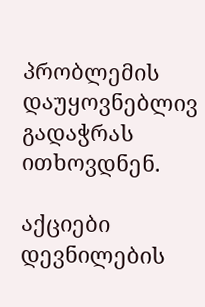პრობლემის დაუყოვნებლივ გადაჭრას ითხოვდნენ.

აქციები დევნილების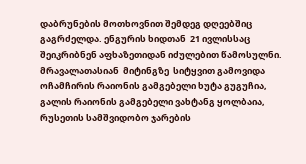დაბრუნების მოთხოვნით შემდეგ დღეებშიც გაგრძელდა. ენგურის ხიდთან  21 ივლისსაც  შეიკრიბნენ აფხაზეთიდან იძულებით წამოსულნი. მრავალათასიან  მიტინგზე  სიტყვით გამოვიდა ოჩამჩირის რაიონის გამგებელი ხუტა გუგუჩია, გალის რაიონის გამგებელი ვახტანგ ყოლბაია, რუსეთის სამშვიდობო ჯარების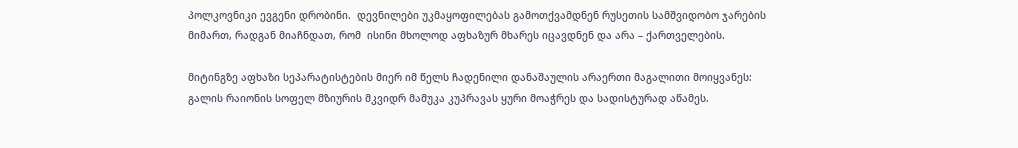პოლკოვნიკი ევგენი დრობინი.  დევნილები უკმაყოფილებას გამოთქვამდნენ რუსეთის სამშვიდობო ჯარების მიმართ, რადგან მიაჩნდათ, რომ  ისინი მხოლოდ აფხაზურ მხარეს იცავდნენ და არა – ქართველების.

მიტინგზე აფხაზი სეპარატისტების მიერ იმ წელს ჩადენილი დანაშაულის არაერთი მაგალითი მოიყვანეს: გალის რაიონის სოფელ მზიურის მკვიდრ მამუკა კუპრავას ყური მოაჭრეს და სადისტურად აწამეს.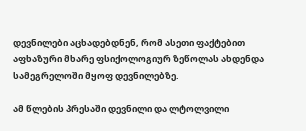დევნილები აცხადებდნენ, რომ ასეთი ფაქტებით აფხაზური მხარე ფსიქოლოგიურ ზეწოლას ახდენდა სამეგრელოში მყოფ დევნილებზე.

ამ წლების პრესაში დევნილი და ლტოლვილი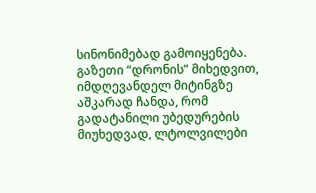სინონიმებად გამოიყენება. გაზეთი “დრონის” მიხედვით, იმდღევანდელ მიტინგზე აშკარად ჩანდა, რომ გადატანილი უბედურების მიუხედვად, ლტოლვილები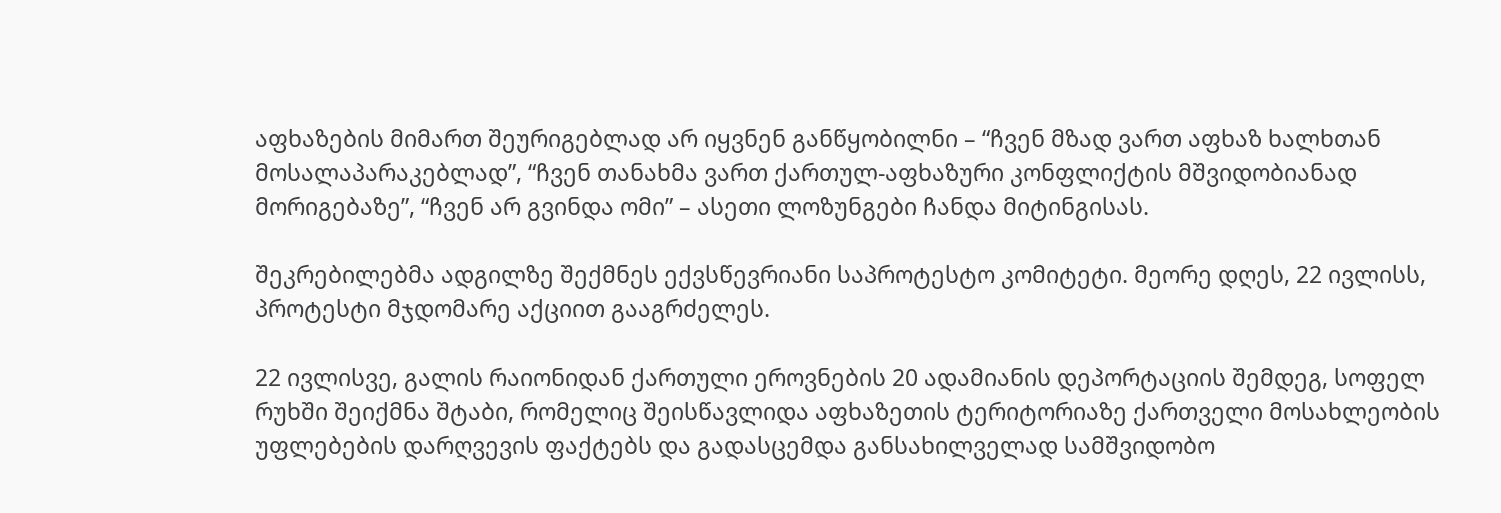აფხაზების მიმართ შეურიგებლად არ იყვნენ განწყობილნი – “ჩვენ მზად ვართ აფხაზ ხალხთან მოსალაპარაკებლად”, “ჩვენ თანახმა ვართ ქართულ-აფხაზური კონფლიქტის მშვიდობიანად მორიგებაზე”, “ჩვენ არ გვინდა ომი” – ასეთი ლოზუნგები ჩანდა მიტინგისას.

შეკრებილებმა ადგილზე შექმნეს ექვსწევრიანი საპროტესტო კომიტეტი. მეორე დღეს, 22 ივლისს, პროტესტი მჯდომარე აქციით გააგრძელეს.

22 ივლისვე, გალის რაიონიდან ქართული ეროვნების 20 ადამიანის დეპორტაციის შემდეგ, სოფელ რუხში შეიქმნა შტაბი, რომელიც შეისწავლიდა აფხაზეთის ტერიტორიაზე ქართველი მოსახლეობის უფლებების დარღვევის ფაქტებს და გადასცემდა განსახილველად სამშვიდობო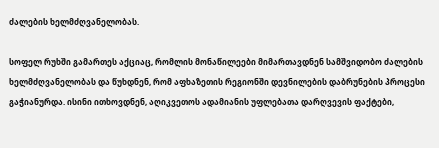ძალების ხელმძღვანელობას.

სოფელ რუხში გამართეს აქციაც, რომლის მონაწილეები მიმართავდნენ სამშვიდობო ძალების ხელმძღვანელობას და წუხდნენ, რომ აფხაზეთის რეგიონში დევნილების დაბრუნების პროცესი გაჭიანურდა. ისინი ითხოვდნენ, აღიკვეთოს ადამიანის უფლებათა დარღვევის ფაქტები,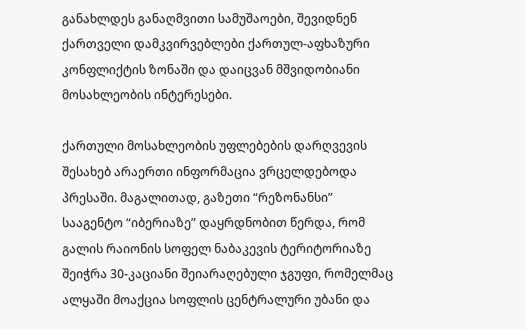განახლდეს განაღმვითი სამუშაოები, შევიდნენ ქართველი დამკვირვებლები ქართულ-აფხაზური კონფლიქტის ზონაში და დაიცვან მშვიდობიანი მოსახლეობის ინტერესები.

ქართული მოსახლეობის უფლებების დარღვევის შესახებ არაერთი ინფორმაცია ვრცელდებოდა პრესაში. მაგალითად, გაზეთი “რეზონანსი” სააგენტო “იბერიაზე” დაყრდნობით წერდა, რომ გალის რაიონის სოფელ ნაბაკევის ტერიტორიაზე შეიჭრა 30-კაციანი შეიარაღებული ჯგუფი, რომელმაც ალყაში მოაქცია სოფლის ცენტრალური უბანი და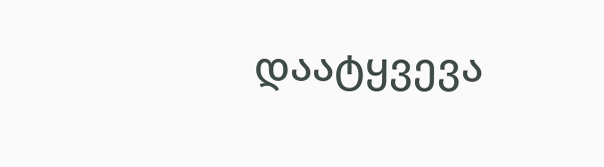დაატყვევა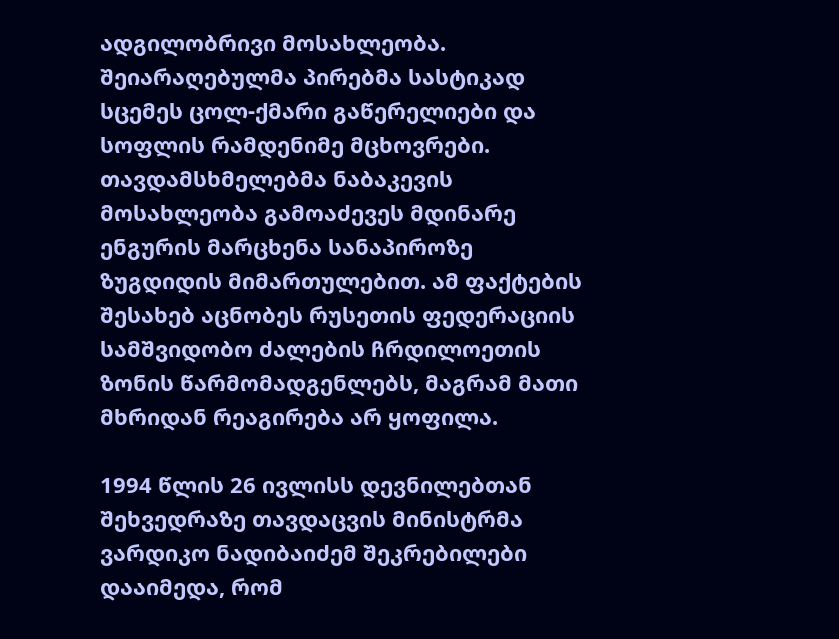ადგილობრივი მოსახლეობა. შეიარაღებულმა პირებმა სასტიკად სცემეს ცოლ-ქმარი გაწერელიები და სოფლის რამდენიმე მცხოვრები. თავდამსხმელებმა ნაბაკევის მოსახლეობა გამოაძევეს მდინარე ენგურის მარცხენა სანაპიროზე ზუგდიდის მიმართულებით. ამ ფაქტების შესახებ აცნობეს რუსეთის ფედერაციის სამშვიდობო ძალების ჩრდილოეთის ზონის წარმომადგენლებს, მაგრამ მათი მხრიდან რეაგირება არ ყოფილა.

1994 წლის 26 ივლისს დევნილებთან შეხვედრაზე თავდაცვის მინისტრმა ვარდიკო ნადიბაიძემ შეკრებილები დააიმედა, რომ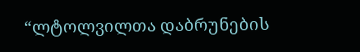“ლტოლვილთა დაბრუნების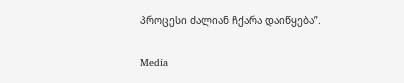პროცესი ძალიან ჩქარა დაიწყება”.

Media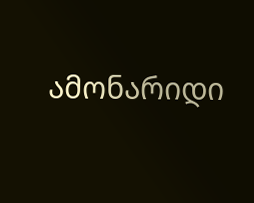ამონარიდი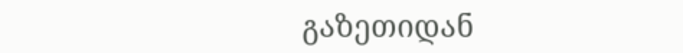გაზეთიდან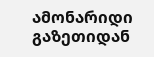ამონარიდი გაზეთიდან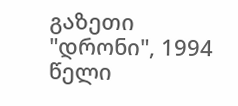გაზეთი "დრონი", 1994 წელი